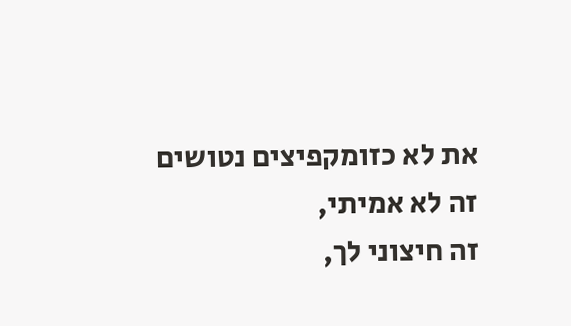את לא כזומקפיצים נטושים
זה לא אמיתי,
זה חיצוני לך,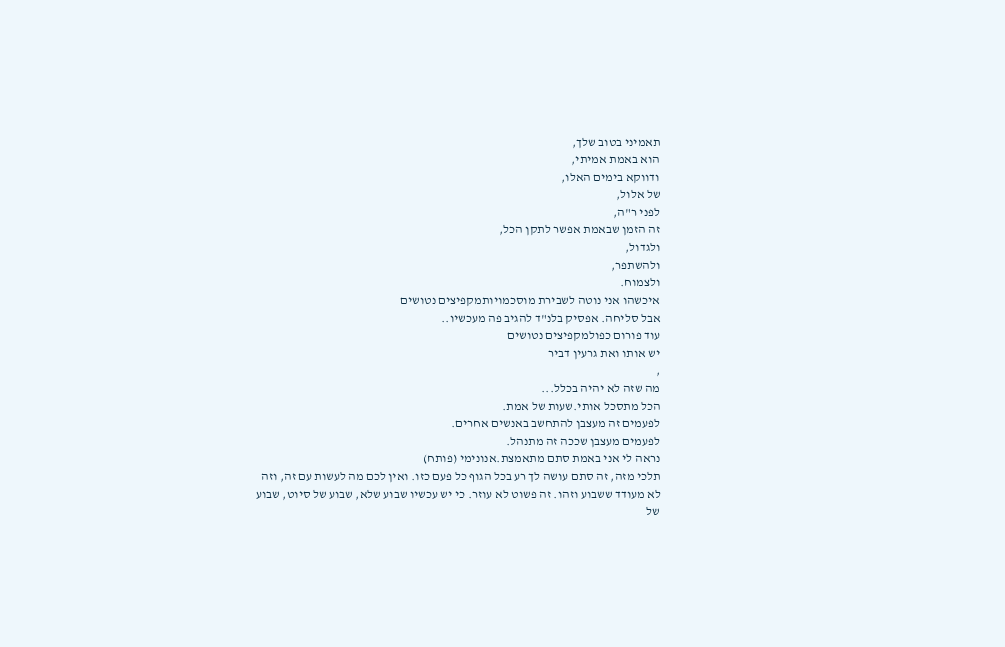תאמיני בטוב שלך,
הוא באמת אמיתי,
ודווקא בימים האלו,
של אלול,
לפני ר"ה,
זה הזמן שבאמת אפשר לתקן הכל,
ולגדול,
ולהשתפר,
ולצמוח.
איכשהו אני נוטה לשבירת מוסכמויותמקפיצים נטושים
אבל סליחה. אפסיק בלנ"ד להגיב פה מעכשיו..
עוד פורום כפולמקפיצים נטושים
יש אותו ואת גרעין דביר
,
מה שזה לא יהיה בכלל...
הכל מתסכל אותי.שעות של אמת.
לפעמים זה מעצבן להתחשב באנשים אחרים.
לפעמים מעצבן שככה זה מתנהל.
נראה לי אני באמת סתם מתאמצת.אנונימי (פותח)
תלכי מזה, זה סתם עושה לך רע בכל הגוף כל פעם כזו. ואין לכם מה לעשות עם זה, וזה לא מעודד ששבוע וזהו. זה פשוט לא עוזר. כי יש עכשיו שבוע שלא, שבוע של סיוט, שבוע של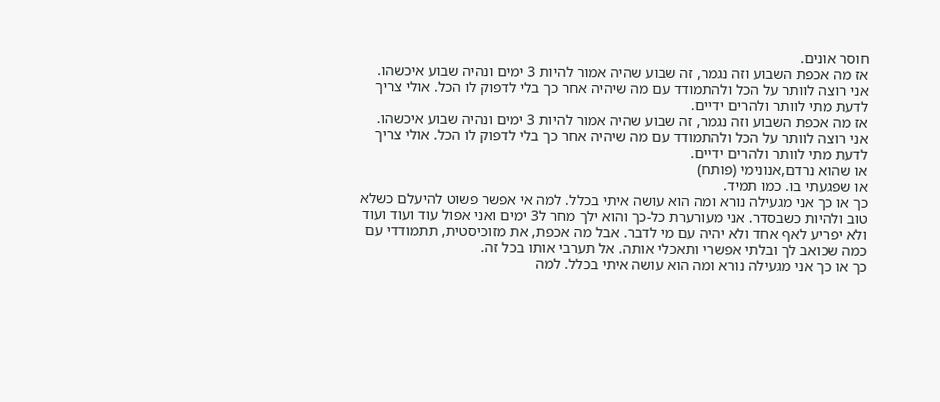חוסר אונים.
אז מה אכפת השבוע וזה נגמר, זה שבוע שהיה אמור להיות 3 ימים ונהיה שבוע איכשהו.
אני רוצה לוותר על הכל ולהתמודד עם מה שיהיה אחר כך בלי לדפוק לו הכל. אולי צריך לדעת מתי לוותר ולהרים ידיים.
אז מה אכפת השבוע וזה נגמר, זה שבוע שהיה אמור להיות 3 ימים ונהיה שבוע איכשהו.
אני רוצה לוותר על הכל ולהתמודד עם מה שיהיה אחר כך בלי לדפוק לו הכל. אולי צריך לדעת מתי לוותר ולהרים ידיים.
או שהוא נרדם,אנונימי (פותח)
או שפגעתי בו. כמו תמיד.
כך או כך אני מגעילה נורא ומה הוא עושה איתי בכלל. למה אי אפשר פשוט להיעלם כשלא טוב ולהיות כשבסדר. אני מעורערת כל-כך והוא ילך מחר ל3 ימים ואני אפול עוד ועוד ועוד ולא יפריע לאף אחד ולא יהיה עם מי לדבר. אבל מה אכפת, את מזוכיסטית, תתמודדי עם כמה שכואב לך ובלתי אפשרי ותאכלי אותה. אל תערבי אותו בכל זה.
כך או כך אני מגעילה נורא ומה הוא עושה איתי בכלל. למה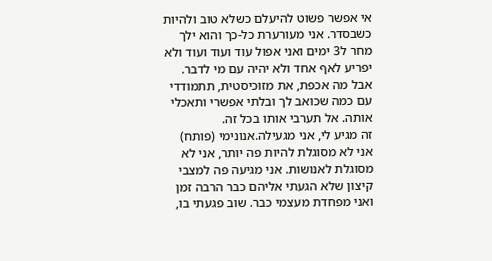אי אפשר פשוט להיעלם כשלא טוב ולהיות כשבסדר. אני מעורערת כל-כך והוא ילך מחר ל3 ימים ואני אפול עוד ועוד ועוד ולא יפריע לאף אחד ולא יהיה עם מי לדבר. אבל מה אכפת, את מזוכיסטית, תתמודדי עם כמה שכואב לך ובלתי אפשרי ותאכלי אותה. אל תערבי אותו בכל זה.
זה מגיע לי, אני מגעילה.אנונימי (פותח)
אני לא מסוגלת להיות פה יותר, אני לא מסוגלת לאנושות. אני מגיעה פה למצבי קיצון שלא הגעתי אליהם כבר הרבה זמן ואני מפחדת מעצמי כבר. שוב פגעתי בו,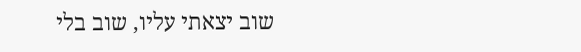שוב יצאתי עליו, שוב בלי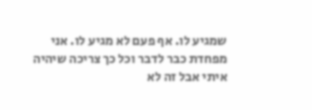שמגיע לו. אף פעם לא מגיע לו. אני מפחדת כבר לדבר וכל כך צריכה שיהיה איתי אבל זה לא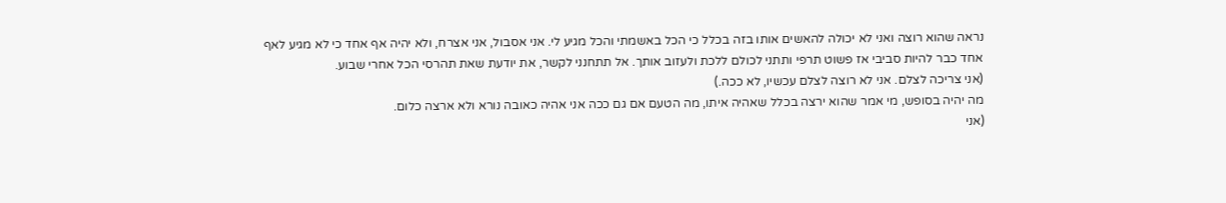נראה שהוא רוצה ואני לא יכולה להאשים אותו בזה בכלל כי הכל באשמתי והכל מגיע לי. אני אסבול, אני אצרח, ולא יהיה אף אחד כי לא מגיע לאף אחד כבר להיות סביבי אז פשוט תרפי ותתני לכולם ללכת ולעזוב אותך. אל תתחנני לקשר, את יודעת שאת תהרסי הכל אחרי שבוע.
(אני צריכה לצלם. אני לא רוצה לצלם עכשיו, לא ככה.)
מה יהיה בסופש, מי אמר שהוא ירצה בכלל שאהיה איתו, מה הטעם אם גם ככה אני אהיה כאובה נורא ולא ארצה כלום.
(אני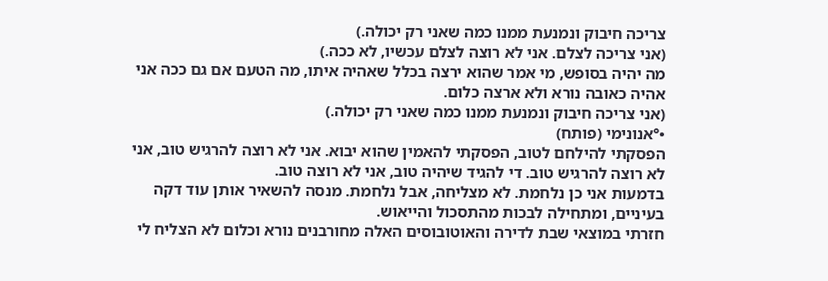צריכה חיבוק ונמנעת ממנו כמה שאני רק יכולה.)
(אני צריכה לצלם. אני לא רוצה לצלם עכשיו, לא ככה.)
מה יהיה בסופש, מי אמר שהוא ירצה בכלל שאהיה איתו, מה הטעם אם גם ככה אני אהיה כאובה נורא ולא ארצה כלום.
(אני צריכה חיבוק ונמנעת ממנו כמה שאני רק יכולה.)
•°אנונימי (פותח)
הפסקתי להילחם לטוב, הפסקתי להאמין שהוא יבוא. אני לא רוצה להרגיש טוב, אני לא רוצה להרגיש טוב. די להגיד שיהיה טוב, אני לא רוצה טוב.
בדמעות אני כן נלחמת. לא מצליחה, אבל נלחמת. מנסה להשאיר אותן עוד דקה בעיניים, ומתחילה לבכות מהתסכול והייאוש.
חזרתי במוצאי שבת לדירה והאוטובוסים האלה מחורבנים נורא וכלום לא הצליח לי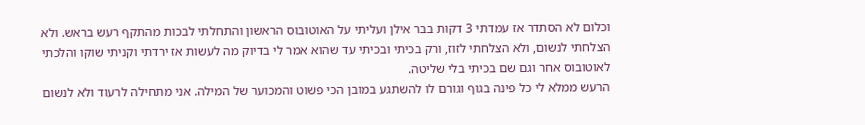וכלום לא הסתדר אז עמדתי 3 דקות בבר אילן ועליתי על האוטובוס הראשון והתחלתי לבכות מהתקף רעש בראש. ולא הצלחתי לנשום, ולא הצלחתי לזוז, ורק בכיתי ובכיתי עד שהוא אמר לי בדיוק מה לעשות אז ירדתי וקניתי שוקו והלכתי לאוטובוס אחר וגם שם בכיתי בלי שליטה.
הרעש ממלא לי כל פינה בגוף וגורם לו להשתגע במובן הכי פשוט והמכוער של המילה. אני מתחילה לרעוד ולא לנשום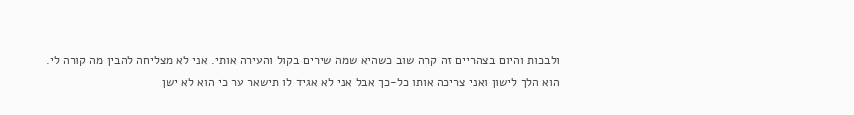ולבכות והיום בצהריים זה קרה שוב כשהיא שמה שירים בקול והעירה אותי. אני לא מצליחה להבין מה קורה לי.
הוא הלך לישון ואני צריכה אותו כל-כך אבל אני לא אגיד לו תישאר ער כי הוא לא ישן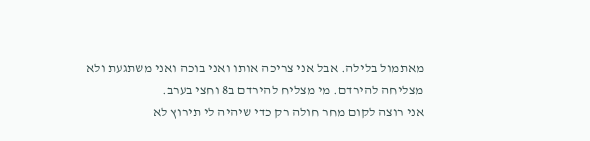מאתמול בלילה. אבל אני צריכה אותו ואני בוכה ואני משתגעת ולא מצליחה להירדם. מי מצליח להירדם ב8 וחצי בערב.
אני רוצה לקום מחר חולה רק כדי שיהיה לי תירוץ לא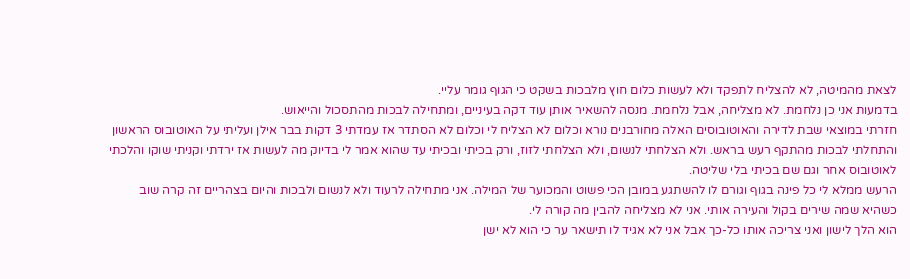לצאת מהמיטה, לא להצליח לתפקד ולא לעשות כלום חוץ מלבכות בשקט כי הגוף גומר עליי.
בדמעות אני כן נלחמת. לא מצליחה, אבל נלחמת. מנסה להשאיר אותן עוד דקה בעיניים, ומתחילה לבכות מהתסכול והייאוש.
חזרתי במוצאי שבת לדירה והאוטובוסים האלה מחורבנים נורא וכלום לא הצליח לי וכלום לא הסתדר אז עמדתי 3 דקות בבר אילן ועליתי על האוטובוס הראשון והתחלתי לבכות מהתקף רעש בראש. ולא הצלחתי לנשום, ולא הצלחתי לזוז, ורק בכיתי ובכיתי עד שהוא אמר לי בדיוק מה לעשות אז ירדתי וקניתי שוקו והלכתי לאוטובוס אחר וגם שם בכיתי בלי שליטה.
הרעש ממלא לי כל פינה בגוף וגורם לו להשתגע במובן הכי פשוט והמכוער של המילה. אני מתחילה לרעוד ולא לנשום ולבכות והיום בצהריים זה קרה שוב כשהיא שמה שירים בקול והעירה אותי. אני לא מצליחה להבין מה קורה לי.
הוא הלך לישון ואני צריכה אותו כל-כך אבל אני לא אגיד לו תישאר ער כי הוא לא ישן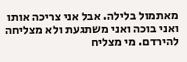מאתמול בלילה. אבל אני צריכה אותו ואני בוכה ואני משתגעת ולא מצליחה להירדם. מי מצליח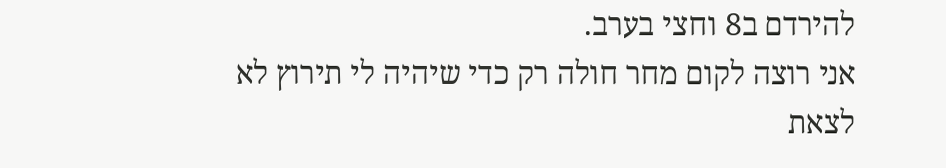להירדם ב8 וחצי בערב.
אני רוצה לקום מחר חולה רק כדי שיהיה לי תירוץ לא לצאת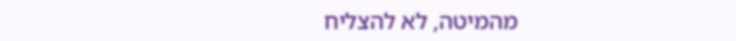מהמיטה, לא להצליח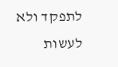לתפקד ולא לעשות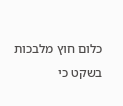כלום חוץ מלבכות בשקט כי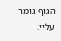הגוף גומר עליי.